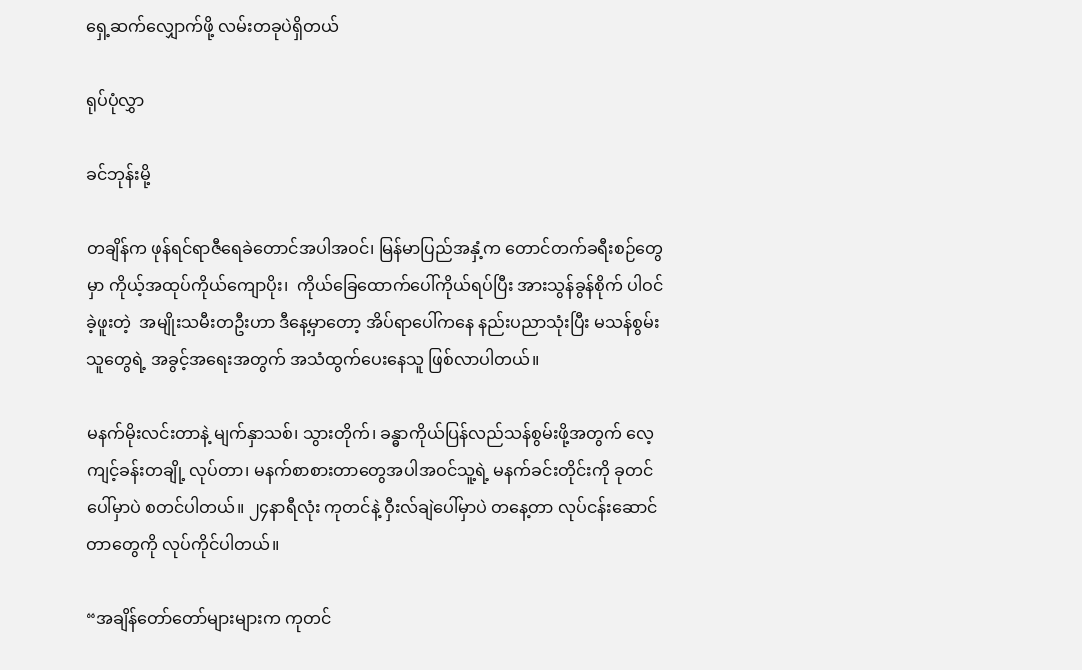ရှေ့ဆက်လျှောက်ဖို့ လမ်းတခုပဲရှိတယ်

ရုပ်ပုံလွှာ

ခင်ဘုန်းမို့

တချိန်က ဖုန်ရင်ရာဇီရေခဲတောင်အပါအဝင်၊ မြန်မာပြည်အနှံ့က တောင်တက်ခရီးစဉ်တွေမှာ ကိုယ့်အထုပ်ကိုယ်ကျောပိုး၊  ကိုယ်ခြေထောက်ပေါ်ကိုယ်ရပ်ပြီး အားသွန်ခွန်စိုက် ပါဝင်ခဲ့ဖူးတဲ့  အမျိုးသမီးတဦးဟာ ဒီနေ့မှာတော့ အိပ်ရာပေါ်ကနေ နည်းပညာသုံးပြီး မသန်စွမ်းသူတွေရဲ့ အခွင့်အရေးအတွက် အသံထွက်ပေးနေသူ ဖြစ်လာပါတယ်။

မနက်မိုးလင်းတာနဲ့ မျက်နှာသစ်၊ သွားတိုက်၊ ခန္ဓာကိုယ်ပြန်လည်သန်စွမ်းဖို့အတွက် လေ့ကျင့်ခန်းတချို့ လုပ်တာ၊ မနက်စာစားတာတွေအပါအဝင်သူ့ရဲ့ မနက်ခင်းတိုင်းကို ခုတင်ပေါ်မှာပဲ စတင်ပါတယ်။ ၂၄နာရီလုံး ကုတင်နဲ့ ဝှီးလ်ချဲပေါ်မှာပဲ တနေ့တာ လုပ်ငန်းဆောင်တာတွေကို လုပ်ကိုင်ပါတယ်။

“အချိန်တော်တော်များများက ကုတင်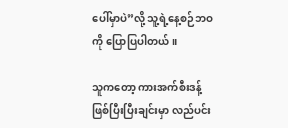ပေါ်မှာပဲ”လို့ သူ့ရဲ့နေ့စဉ်ဘဝကို ပြောပြပါတယ်။

သူကတော့ ကားအက်စီးဒန့်ဖြစ်ပြီးပြီးချင်းမှာ လည်ပင်း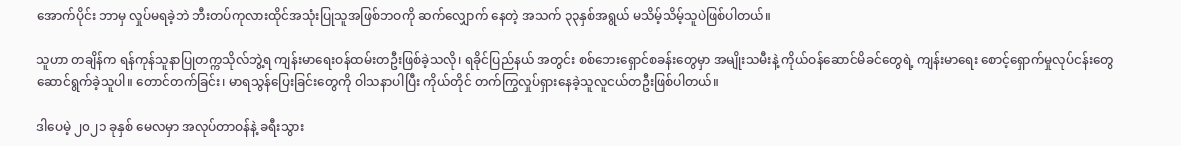အောက်ပိုင်း ဘာမှ လှုပ်မရခဲ့ဘဲ ဘီးတပ်ကုလားထိုင်အသုံးပြုသူအဖြစ်ဘဝကို ဆက်လျှောက် နေတဲ့ အသက် ၃၃နှစ်အရွယ် မသိမ့်သိမ့်သူပဲဖြစ်ပါတယ်။

သူဟာ တချိန်က ရန်ကုန်သူနာပြုတက္ကသိုလ်ဘွဲ့ရ ကျန်းမာရေးဝန်ထမ်းတဦးဖြစ်ခဲ့သလို၊ ရခိုင်ပြည်နယ် အတွင်း စစ်ဘေးရှောင်စခန်းတွေမှာ အမျိုးသမီးနဲ့ ကိုယ်ဝန်ဆောင်မိခင်တွေရဲ့ ကျန်းမာရေး စောင့်ရှောက်မှုလုပ်ငန်းတွေ ဆောင်ရွက်ခဲ့သူပါ။ တောင်တက်ခြင်း၊ မာရသွန်ပြေးခြင်းတွေကို ဝါသနာပါပြီး ကိုယ်တိုင် တက်ကြွလှုပ်ရှားနေခဲ့သူလူငယ်တဦးဖြစ်ပါတယ်။

ဒါပေမဲ့ ၂၀၂၁ ခုနှစ် မေလမှာ အလုပ်တာဝန်နဲ့ ခရီးသွား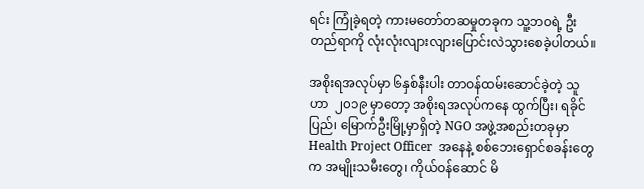ရင်း ကြုံခဲ့ရတဲ့ ကားမတော်တဆမှုတခုက သူ့ဘဝရဲ့ ဦးတည်ရာကို လုံးလုံးလျားလျားပြောင်းလဲသွားစေခဲ့ပါတယ်။

အစိုးရအလုပ်မှာ ၆နှစ်နီးပါး တာဝန်ထမ်းဆောင်ခဲ့တဲ့ သူဟာ  ၂၀၁၉ မှာတော့ အစိုးရအလုပ်ကနေ ထွက်ပြီး၊ ရခိုင်ပြည်၊ မြောက်ဦးမြို့မှာရှိတဲ့ NGO အဖွဲ့အစည်းတခုမှာ Health Project Officer  အနေနဲ့ စစ်ဘေးရှောင်စခန်းတွေက အမျိုးသမီးတွေ၊ ကိုယ်ဝန်ဆောင် မိ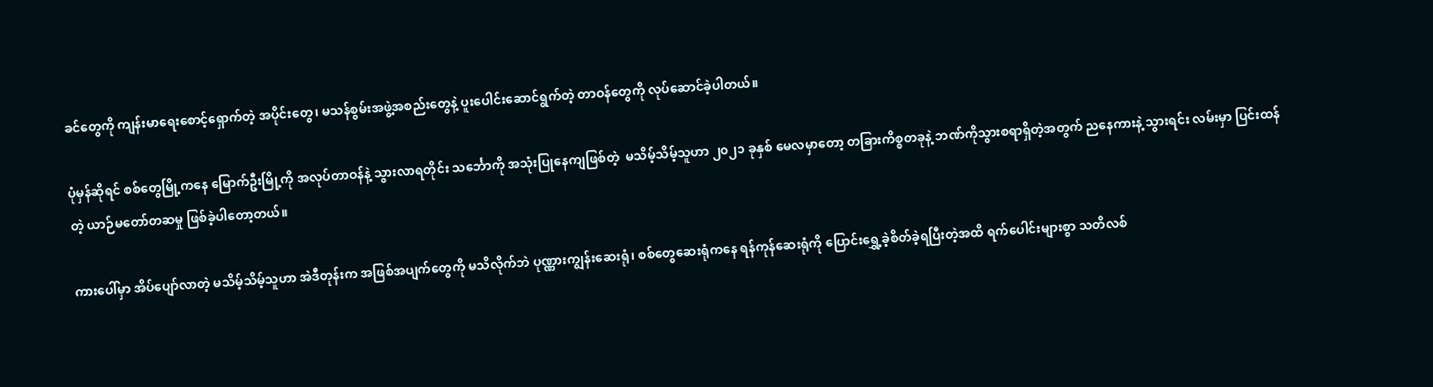ခင်တွေကို ကျန်းမာရေးစောင့်ရှောက်တဲ့ အပိုင်းတွေ၊ မသန်စွမ်းအဖွဲ့အစည်းတွေနဲ့ ပူးပေါင်းဆောင်ရွက်တဲ့ တာဝန်တွေကို လုပ်ဆောင်ခဲ့ပါတယ်။

ပုံမှန်ဆိုရင် စစ်တွေမြို့ကနေ မြောက်ဦးမြို့ကို အလုပ်တာဝန်နဲ့ သွားလာရတိုင်း သင်္ဘောကို အသုံးပြုနေကျဖြစ်တဲ့  မသိမ့်သိမ့်သူဟာ ၂၀၂၁ ခုနှစ် မေလမှာတော့ တခြားကိစ္စတခုနဲ့ ဘဏ်ကိုသွားစရာရှိတဲ့အတွက် ညနေကားနဲ့ သွားရင်း လမ်းမှာ ပြင်းထန်တဲ့ ယာဉ်မတော်တဆမှု ဖြစ်ခဲ့ပါတော့တယ်။

ကားပေါ်မှာ အိပ်ပျော်လာတဲ့ မသိမ့်သိမ့်သူဟာ အဲဒီတုန်းက အဖြစ်အပျက်တွေကို မသိလိုက်ဘဲ ပုဏ္ဏားကျွန်းဆေးရုံ၊ စစ်တွေဆေးရုံကနေ ရန်ကုန်ဆေးရုံကို ပြောင်းရွှေ့ခဲ့စိတ်ခဲ့ရပြီးတဲ့အထိ ရက်ပေါင်းများစွာ သတိလစ်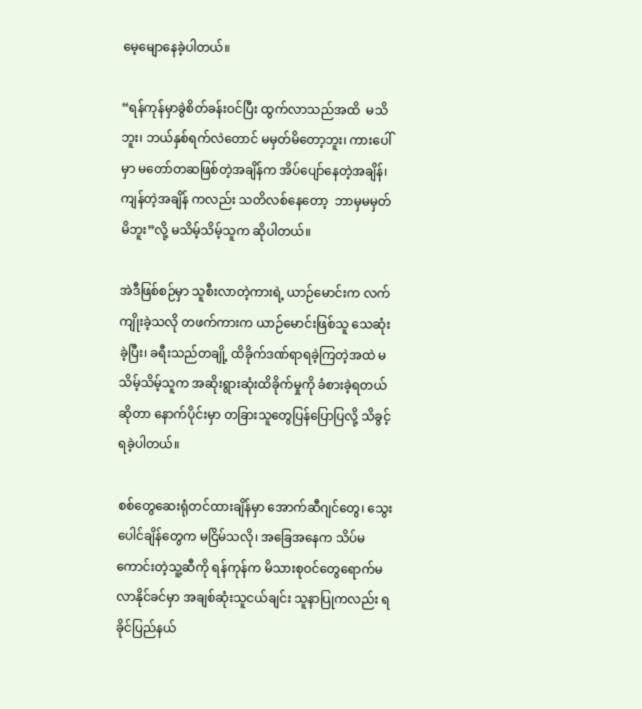မေ့မျောနေခဲ့ပါတယ်။

“ရန်ကုန်မှာခွဲစိတ်ခန်းဝင်ပြီး ထွက်လာသည်အထိ  မသိဘူး၊ ဘယ်နှစ်ရက်လဲတောင် မမှတ်မိတော့ဘူး၊ ကားပေါ်မှာ မတော်တဆဖြစ်တဲ့အချိန်က အိပ်ပျော်နေတဲ့အချိန်၊ ကျန်တဲ့အချိန် ကလည်း သတိလစ်နေတော့  ဘာမှမမှတ်မိဘူး”လို့ မသိမ့်သိမ့်သူက ဆိုပါတယ်။

အဲဒီဖြစ်စဉ်မှာ သူစီးလာတဲ့ကားရဲ့ ယာဉ်မောင်းက လက်ကျိုးခဲ့သလို တဖက်ကားက ယာဉ်မောင်းဖြစ်သူ သေဆုံးခဲ့ပြီး၊ ခရီးသည်တချို့ ထိခိုက်ဒဏ်ရာရခဲ့ကြတဲ့အထဲ မသိမ့်သိမ့်သူက အဆိုးရွားဆုံးထိခိုက်မှုကို ခံစားခဲ့ရတယ်ဆိုတာ နောက်ပိုင်းမှာ တခြားသူတွေပြန်ပြောပြလို့ သိခွင့်ရခဲ့ပါတယ်။

စစ်တွေဆေးရုံတင်ထားချိန်မှာ အောက်ဆီဂျင်တွေ၊ သွေးပေါင်ချိန်တွေက မငြိမ်သလို၊ အခြေအနေက သိပ်မကောင်းတဲ့သူ့ဆီကို ရန်ကုန်က မိသားစုဝင်တွေရောက်မလာနိုင်ခင်မှာ အချစ်ဆုံးသူငယ်ချင်း သူနာပြုကလည်း ရခိုင်ပြည်နယ်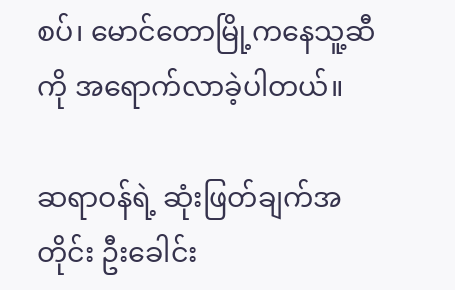စပ်၊ မောင်တောမြို့ကနေသူ့ဆီကို အရောက်လာခဲ့ပါတယ်။

ဆရာဝန်ရဲ့ ဆုံးဖြတ်ချက်အတိုင်း ဦးခေါင်း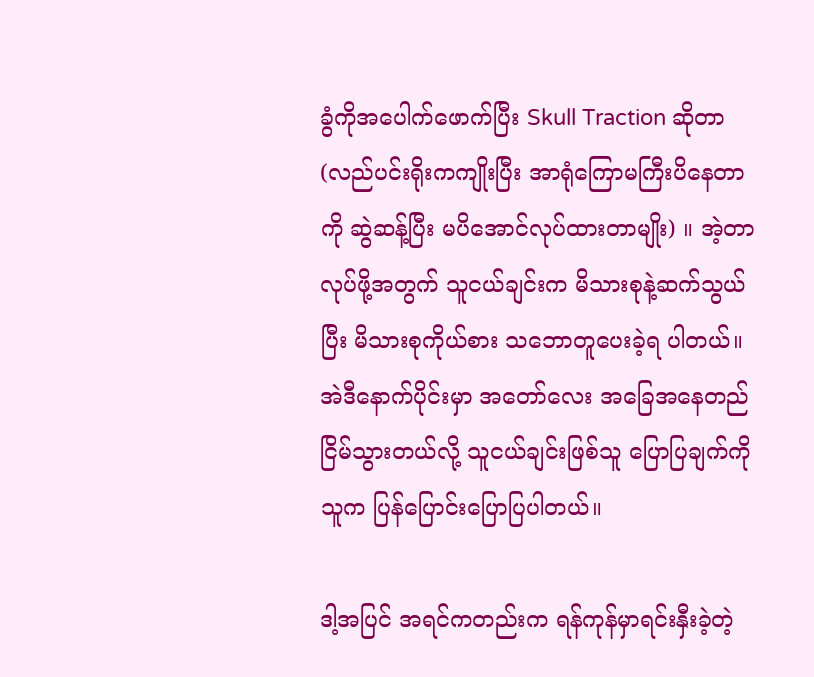ခွံကိုအပေါက်ဖောက်ပြီး Skull Traction ဆိုတာ (လည်ပင်းရိုးကကျိုးပြီး အာရုံကြောမကြီးပိနေတာကို ဆွဲဆန့်ပြီး မပိအောင်လုပ်ထားတာမျိုး) ။ အဲ့တာလုပ်ဖို့အတွက် သူငယ်ချင်းက မိသားစုနဲ့ဆက်သွယ်ပြီး မိသားစုကိုယ်စား သဘောတူပေးခဲ့ရ ပါတယ်။ အဲဒီနောက်ပိုင်းမှာ အတော်လေး အခြေအနေတည်ငြိမ်သွားတယ်လို့ သူငယ်ချင်းဖြစ်သူ ပြောပြချက်ကို သူက ပြန်ပြောင်းပြောပြပါတယ်။

ဒါ့အပြင် အရင်ကတည်းက ရန်ကုန်မှာရင်းနှီးခဲ့တဲ့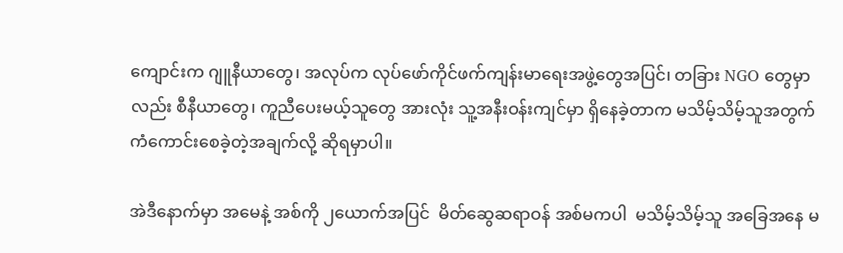ကျောင်းက ဂျူနီယာတွေ၊ အလုပ်က လုပ်ဖော်ကိုင်ဖက်ကျန်းမာရေးအဖွဲ့တွေအပြင်၊ တခြား NGO တွေမှာလည်း စီနီယာတွေ၊ ကူညီပေးမယ့်သူတွေ အားလုံး သူ့အနီးဝန်းကျင်မှာ ရှိနေခဲ့တာက မသိမ့်သိမ့်သူအတွက် ကံကောင်းစေခဲ့တဲ့အချက်လို့ ဆိုရမှာပါ။

အဲဒီနောက်မှာ အမေနဲ့ အစ်ကို ၂ယောက်အပြင်  မိတ်ဆွေဆရာဝန် အစ်မကပါ  မသိမ့်သိမ့်သူ အခြေအနေ မ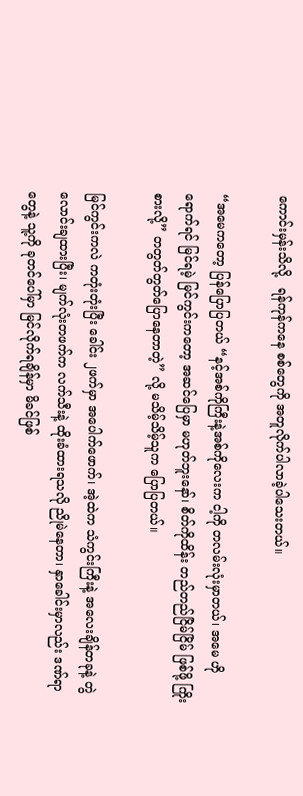ကောင်းမှန်းသိလို့   ရန်ကုန်ကနေ စစ်တွေကို အတူလိုက်ပါလာခဲ့ပါသေးတယ်။

“အမေကတော့ ပြန်ပြောပြတယ် “နင့်အစ်ကိုကြီးနဲ့အစ်ကိုလေးက ငါ့ကို တလမ်းလုံးမှာတယ်၊ အမေ ဟိုရောက်ရင် မြင်ရမဲ့ မြင်ကွင်းကတော့ အဆင်ပြေမှာ မဟုတ်ဘူးနော်၊ စိတ်ကိုထိန်း တည်တည်ငြိမ်ငြိမ် ဖြစ်ဖို့ ကြိုးစားလို့” တတွတ်တွတ်ပြောနေတာတဲ့” လို့ မသိမ့်သိမ့်သူက ပြောပြတယ်။

မြင်ကွင်းကလဲ ကတုံးတုံးပြီး ခေါင်း ၂ဖက်မှာ အပေါက်ဖောက်၊ အဲ့ထဲက သံကွင်းကြီးနဲ့ အလေးချိန်တခုနဲ့ တွဲလောင်းချထားပြီး၊ မျက်လုံးတဖက်က လက်သီးနဲ့ ထိုးခံထားရသလို ညိုမဲနေတာ၊ နှာခေါင်းမှာလည်း ဒဏ်ရာတွေနဲ့ သူ့ကို ခုတင်ပေါ်မှာ မြင်လိုက်ရချိန်မှာ မိခင်ဖြစ်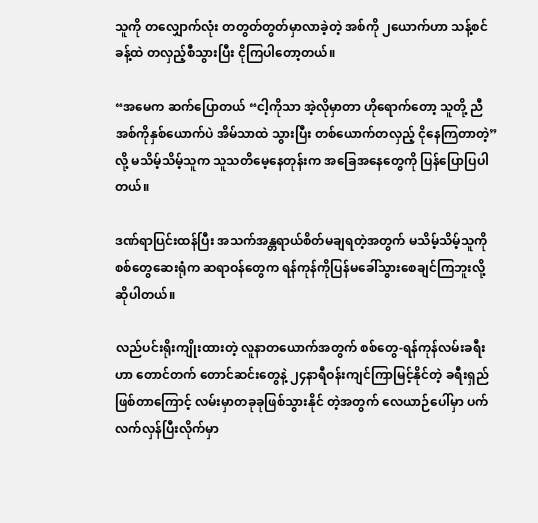သူကို တလျှောက်လုံး တတွတ်တွတ်မှာလာခဲ့တဲ့ အစ်ကို ၂ယောက်ဟာ သန့်စင်ခန့်ထဲ တလှည့်စီသွားပြီး ငိုကြပါတော့တယ်။

“အမေက ဆက်ပြောတယ် “ငါ့ကိုသာ အဲ့လိုမှာတာ ဟိုရောက်တော့ သူတို့ ညီအစ်ကိုနှစ်ယောက်ပဲ အိမ်သာထဲ သွားပြီး တစ်ယောက်တလှည့် ငိုနေကြတာတဲ့”လို့ မသိမ့်သိမ့်သူက သူသတိမေ့နေတုန်းက အခြေအနေတွေကို ပြန်ပြောပြပါတယ်။

ဒဏ်ရာပြင်းထန်ပြီး အသက်အန္တရာယ်စိတ်မချရတဲ့အတွက် မသိမ့်သိမ့်သူကို စစ်တွေဆေးရုံက ဆရာဝန်တွေက ရန်ကုန်ကိုပြန်မခေါ်သွားစေချင်ကြဘူးလို့ ဆိုပါတယ်။

လည်ပင်းရိုးကျိုးထားတဲ့ လူနာတယောက်အတွက် စစ်တွေ-ရန်ကုန်လမ်းခရီးဟာ တောင်တက် တောင်ဆင်းတွေနဲ့ ၂၄နာရီဝန်းကျင်ကြာမြင့်နိုင်တဲ့ ခရီးရှည်ဖြစ်တာကြောင့် လမ်းမှာတခုခုဖြစ်သွားနိုင် တဲ့အတွက် လေယာဉ်ပေါ်မှာ ပက်လက်လှန်ပြီးလိုက်မှာ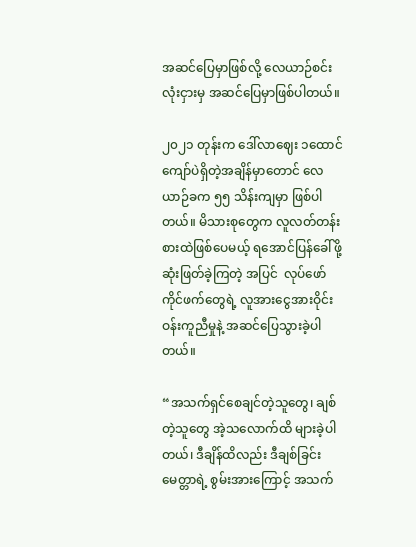အဆင်ပြေမှာဖြစ်လို့ လေယာဉ်စင်းလုံးငှားမှ အဆင်ပြေမှာဖြစ်ပါတယ်။

၂၀၂၁ တုန်းက ဒေါ်လာဈေး ၁ထောင်ကျော်ပဲရှိတဲ့အချိန်မှာတောင် လေယာဉ်ခက ၅၅ သိန်းကျမှာ ဖြစ်ပါတယ်။ မိသားစုတွေက လူလတ်တန်းစားထဲဖြစ်ပေမယ့် ရအောင်ပြန်ခေါ်ဖို့ ဆုံးဖြတ်ခဲ့ကြတဲ့ အပြင်  လုပ်ဖော်ကိုင်ဖက်တွေရဲ့ လူအားငွေအားဝိုင်းဝန်းကူညီမှုနဲ့ အဆင်ပြေသွားခဲ့ပါတယ်။

“အသက်ရှင်စေချင်တဲ့သူတွေ၊ ချစ်တဲ့သူတွေ အဲ့သလောက်ထိ များခဲ့ပါတယ်၊ ဒီချိန်ထိလည်း ဒီချစ်ခြင်း မေတ္တာရဲ့ စွမ်းအားကြောင့် အသက်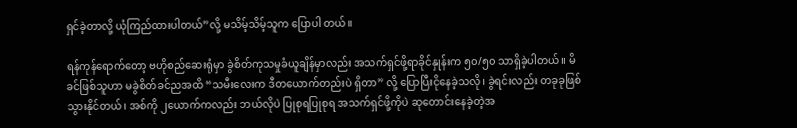ရှင်ခဲ့တာလို့ ယုံကြည်ထားပါတယ်”လို့ မသိမ့်သိမ့်သူက ပြောပါ တယ်။

ရန်ကုန်ရောက်တော့ ဗဟိုစည်ဆေးရုံမှာ ခွဲစိတ်ကုသမှုခံယူချိန်မှာလည်း အသက်ရှင်ဖို့ရာခိုင်နှုန်းက ၅၀/၅၀ သာရှိခဲ့ပါတယ်။ မိခင်ဖြစ်သူဟာ မခွဲစိတ်ခင်ညအထိ “သမီးလေးက ဒီတယောက်တည်းပဲ ရှိတာ” လို့ ပြောပြီးငိုနေခဲ့သလို၊ ခွဲရင်းလည်း တခုခုဖြစ်သွားနိုင်တယ်၊ အစ်ကို ၂ယောက်ကလည်း ဘယ်လိုပဲ ပြုစုရပြုစုရ အသက်ရှင်ဖို့ကိုပဲ ဆုတောင်းနေခဲ့တဲ့အ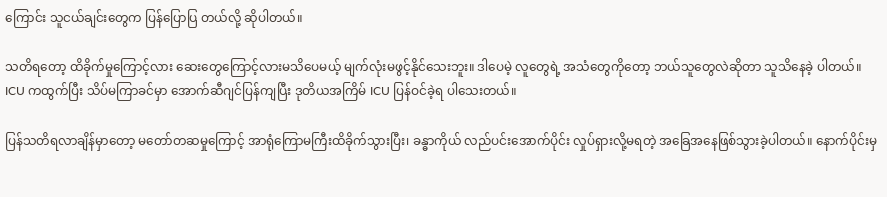ကြောင်း သူငယ်ချင်းတွေက ပြန်ပြောပြ တယ်လို့ ဆိုပါတယ်။

သတိရတော့ ထိခိုက်မှုကြောင့်လား ဆေးတွေကြောင့်လားမသိပေမယ့် မျက်လုံးမဖွင့်နိုင်သေးဘူး။ ဒါပေမဲ့ လူတွေရဲ့ အသံတွေကိုတော့ ဘယ်သူတွေလဲဆိုတာ သူသိနေခဲ့ ပါတယ်။   ICU ကထွက်ပြီး သိပ်မကြာခင်မှာ အောက်ဆီဂျင်ပြန်ကျပြီး ဒုတိယအကြိမ် ICU ပြန်ဝင်ခဲ့ရ ပါသေးတယ်။

ပြန်သတိရလာချိန်မှာတော့ မတော်တဆမှုကြောင့် အာရုံကြောမကြီးထိခိုက်သွားပြီး၊ ခန္ဓာကိုယ် လည်ပင်းအောက်ပိုင်း လှုပ်ရှားလို့မရတဲ့ အခြေအနေဖြစ်သွားခဲ့ပါတယ်။ နောက်ပိုင်းမှ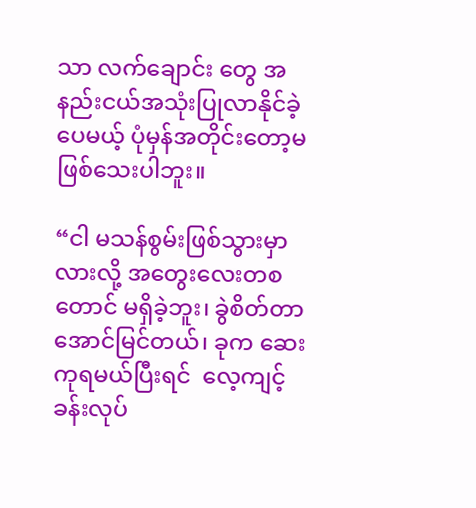သာ လက်ချောင်း တွေ အနည်းငယ်အသုံးပြုလာနိုင်ခဲ့ပေမယ့် ပုံမှန်အတိုင်းတော့မဖြစ်သေးပါဘူး။

“ငါ မသန်စွမ်းဖြစ်သွားမှာလားလို့ အတွေးလေးတစတောင် မရှိခဲ့ဘူး၊ ခွဲစိတ်တာ အောင်မြင်တယ်၊ ခုက ဆေးကုရမယ်ပြီးရင်  လေ့ကျင့်ခန်းလုပ်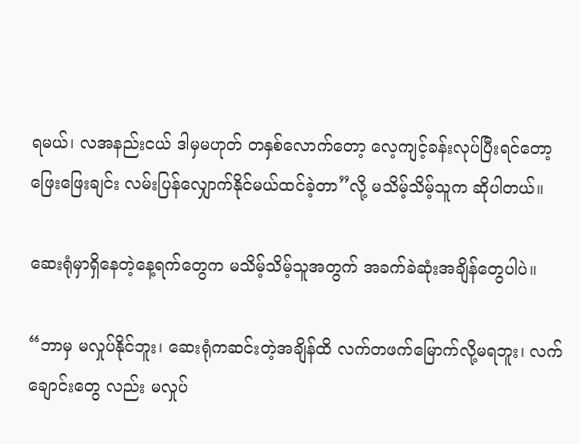ရမယ်၊ လအနည်းငယ် ဒါမှမဟုတ် တနှစ်လောက်တော့ လေ့ကျင့်ခန်းလုပ်ပြီးရင်တော့ ဖြေးဖြေးချင်း လမ်းပြန်လျှောက်နိုင်မယ်ထင်ခဲ့တာ”လို့ မသိမ့်သိမ့်သူက ဆိုပါတယ်။

ဆေးရုံမှာရှိနေတဲ့နေ့ရက်တွေက မသိမ့်သိမ့်သူအတွက် အခက်ခဲဆုံးအချိန်တွေပါပဲ။

“ဘာမှ မလှုပ်နိုင်ဘူး၊ ဆေးရုံကဆင်းတဲ့အချိန်ထိ လက်တဖက်မြောက်လို့မရဘူး၊ လက်ချောင်းတွေ လည်း မလှုပ်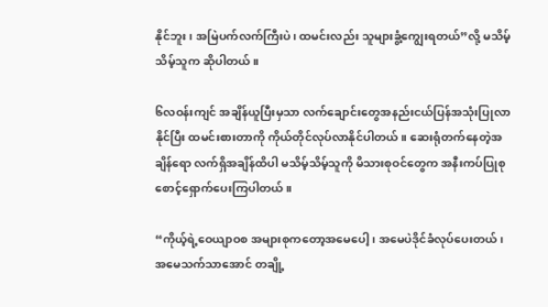နိုင်ဘူး၊ အမြဲပက်လက်ကြီးပဲ၊ ထမင်းလည်း သူများခွံ့ကျွေးရတယ်”လို့ မသိမ့်သိမ့်သူက ဆိုပါတယ်။

၆လဝန်းကျင် အချိန်ယူပြီးမှသာ လက်ချောင်းတွေအနည်းငယ်ပြန်အသုံးပြုလာနိုင်ပြီး ထမင်းစားတာကို ကိုယ်တိုင်လုပ်လာနိုင်ပါတယ်။ ဆေးရုံတက်နေတဲ့အချိန်ရော လက်ရှိအချိန်ထိပါ မသိမ့်သိမ့်သူကို မိသားစုဝင်တွေက အနီးကပ်ပြုစုစောင့်ရှောက်ပေးကြပါတယ်။

“ကိုယ့်ရဲ့ဝေယျာဝစ အများစုကတော့အမေပေါ့၊ အမေပဲဒိုင်ခံလုပ်ပေးတယ်၊ အမေသက်သာအောင် တချို့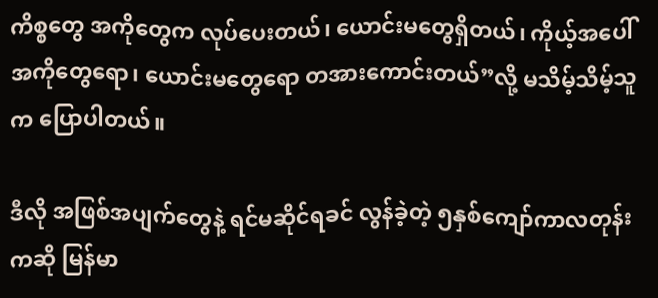ကိစ္စတွေ အကိုတွေက လုပ်ပေးတယ်၊ ယောင်းမတွေရှိတယ်၊ ကိုယ့်အပေါ် အကိုတွေရော၊ ယောင်းမတွေရော တအားကောင်းတယ်”လို့ မသိမ့်သိမ့်သူက ပြောပါတယ်။

ဒီလို အဖြစ်အပျက်တွေနဲ့ ရင်မဆိုင်ရခင် လွန်ခဲ့တဲ့ ၅နှစ်ကျော်ကာလတုန်းကဆို မြန်မာ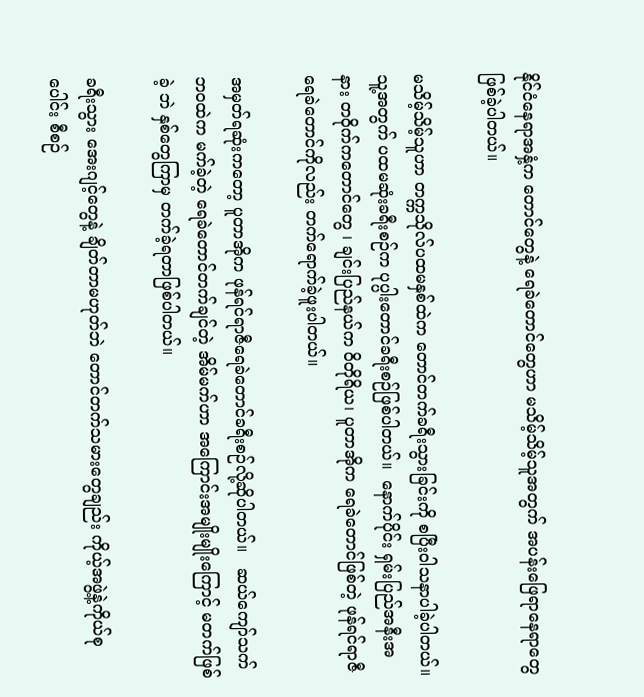နိုင်ငံနေရာအနှံ့က တောင်တွေနဲ့ ရေခဲတောင်တွေဟာ မသိမ့်သိမ့်သူအတွက် အပန်းဖြေရာနေရာတွေဖြစ်ခဲ့ပါတယ်။

မသိမ့်သိမ့်သူဟာ တက္ကသိုလ်ပထမနှစ်ထဲက တောင်တက်ခရီးသွားခြင်းကို စပြီးဝါသနာပါခဲ့ပါတယ်။      သူ့အတွက် ပထမဆုံးခရီးစဉ်က ပုပ္ပါးတောင်ခရီးစဉ်ဖြစ်ပါတယ်။  နောက်ပိုင်း ရှမ်းပြည်အနီးအနား တဝိုက်ကတောင်တွေ ၊ ချင်းပြည်နယ်က ဝိတိုရိယ၊ ပူတာအိုက ရေခဲတောင်ဖြစ်တဲ့ ဖုန်ရင်ရာဇီ ရေခဲတောင်ကိုလည်း တက်ရောက်ခဲ့ဖူးပါတယ်။

အမှတ်ရဆုံးကတော့ ပူတာအိုက ဖုန်ရင်ရာဇီ‌ရေခဲတောင်ခရီးစ‌ဉ်လို့ဆိုပါတယ်။   ဆယ်ကျော်သက် ဘဝထဲက မက်ခဲ့တဲ့ ရေခဲတောင်တက်ချင်တဲ့ အိမ်မက်ဟာ အကြောင်းအမျိုးမျိုးကြောင့် မတက်ဖြစ်ခဲ့ ဘဲ နှစ်တွေကြာမှ တက်ခဲ့ရတာဖြစ်ပါတယ်။

ခရီးသွား အေးဂျင့်တွေနဲ့ ချိတ်တာမဟုတ်ဘဲ တောင်တက်သမားတွေချည်း ကိုယ့်အဖွဲ့နဲ့ကိုယ်စုပေါင်း စီစဉ်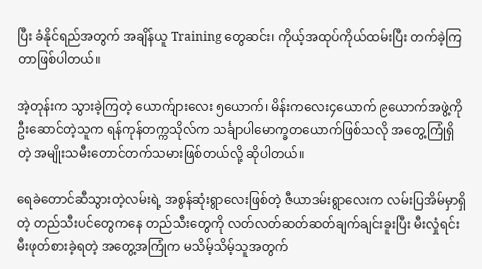ပြီး ခံနိုင်ရည်အတွက် အချိန်ယူ Training တွေဆင်း၊ ကိုယ့်အထုပ်ကိုယ်ထမ်းပြီး တက်ခဲ့ကြတာဖြစ်ပါတယ်။

အဲ့တုန်းက သွားခဲ့ကြတဲ့ ယောက်ျားလေး ၅ယောက်၊ မိန်းကလေး၄ယောက် ၉ယောက်အဖွဲ့ကို ဦးဆောင်တဲ့သူက ရန်ကုန်တက္ကသိုလ်က သင်္ချာပါမောက္ခတယောက်ဖြစ်သလို အတွေ့ကြုံရှိတဲ့ အမျိုးသမီးတောင်တက်သမားဖြစ်တယ်လို့ ဆိုပါတယ်။

ရေခဲတောင်ဆီသွားတဲ့လမ်းရဲ့ အစွန်ဆုံးရွာလေးဖြစ်တဲ့ ဇီယာဒမ်းရွာလေးက လမ်းပြအိမ်မှာရှိတဲ့ တည်သီးပင်တွေကနေ တည်သီးတွေကို လတ်လတ်ဆတ်ဆတ်ချက်ချင်းခူးပြီး မီးလှုံရင်း မီးဖုတ်စားခဲ့ရတဲ့ အတွေ့အကြုံက မသိမ့်သိမ့်သူအတွက်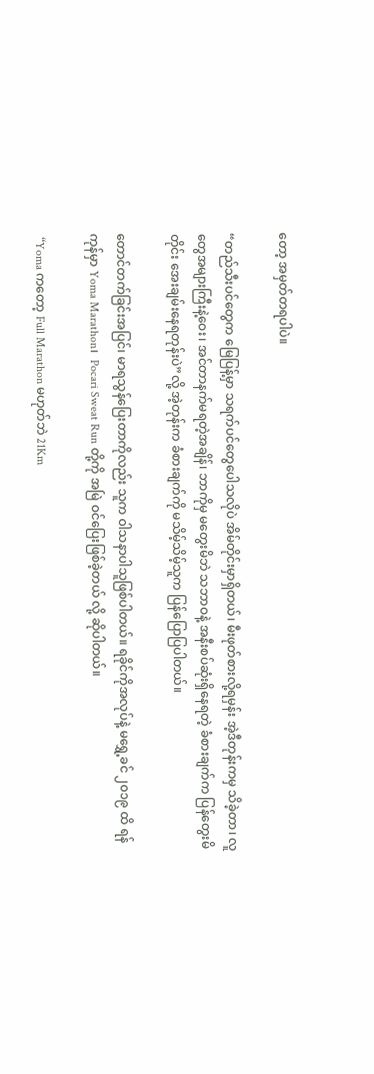တော့ အမှတ်တရပါပဲ။

“တည်သီးပင်တွေက မြေပြန့်မှာ သရက်ပင်တွေပေါသလိုပဲ အိမ်တိုင်းမှာရှိတယ်၊ မီးဖုတ်စားလို့ရမှန်း အဲ့ဒီတုန်းကမှ သိခဲ့တာ၊ လူတွေအများကြီးနဲ့ဝေး၊ အင်တာနက်မရတဲ့အချိန်၊ ဘာကိုမှ မတွေးမိဘဲ သဘာဝနဲ့ အနီးစပ်ဆုံးရှိနေရတဲ့ ခံစားချက်က ပြန်တွေးမိတိုင်း အေးချမ်းနေရတုန်းပဲ”လို့ အဲ့တုန်းက ခံစားချက်ကို မသိမ့်သိမ့်သူက ပြန်ပြောပြပါတယ်။

တောင်တက်ခြင်းအပြင်၊ မာရသွန်ပြေးတာကိုလည်း သူက ဝါသနာပါသူဖြစ်ပါတယ်။ ရခိုင်ကိုအလုပ်နဲ့ မရွှေ့ခင် ၂၀၁၉ ထိ ရန်ကုန်မှာ Yoma Marathon၊  Pocari Sweat Run တို့ကို အမြဲ ဝင်ပြေးဖြစ်ခဲ့တယ် လို့ ဆိုပါတယ်။

 “Yoma ကတော့ Full Marathon မဟုတ်ဘဲ 21Km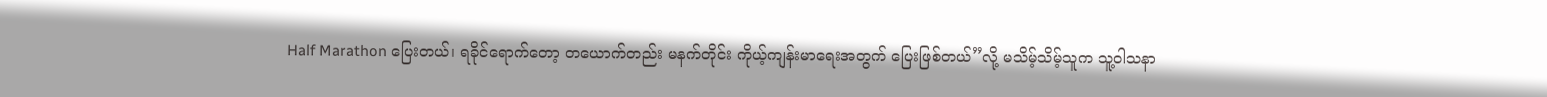Half Marathon ပြေးတယ်၊ ရခိုင်ရောက်တော့ တယောက်တည်း မနက်တိုင်း ကိုယ့်ကျန်းမာရေးအတွက် ပြေးဖြစ်တယ်”လို့ မသိမ့်သိမ့်သူက သူ့ဝါသနာ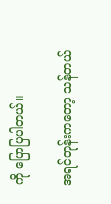ကို ပြောပြပါတယ်။

အရင်တုန်းကတော့ သန်တယ်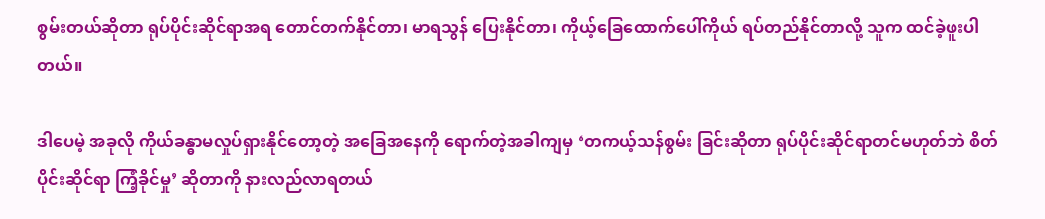စွမ်းတယ်ဆိုတာ ရုပ်ပိုင်းဆိုင်ရာအရ တောင်တက်နိုင်တာ၊ မာရသွန် ပြေးနိုင်တာ၊ ကိုယ့်ခြေထောက်ပေါ်ကိုယ် ရပ်တည်နိုင်တာလို့ သူက ထင်ခဲ့ဖူးပါတယ်။

ဒါပေမဲ့ အခုလို ကိုယ်ခန္ဓာမလှုပ်ရှားနိုင်တော့တဲ့ အခြေအနေကို ရောက်တဲ့အခါကျမှ ‘တကယ့်သန်စွမ်း ခြင်းဆိုတာ ရုပ်ပိုင်းဆိုင်ရာတင်မဟုတ်ဘဲ စိတ်ပိုင်းဆိုင်ရာ ကြံ့ခိုင်မှု’ ဆိုတာကို နားလည်လာရတယ်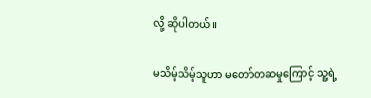လို့ ဆိုပါတယ်။

မသိမ့်သိမ့်သူဟာ မတော်တဆမှုကြောင့် သူ့ရဲ့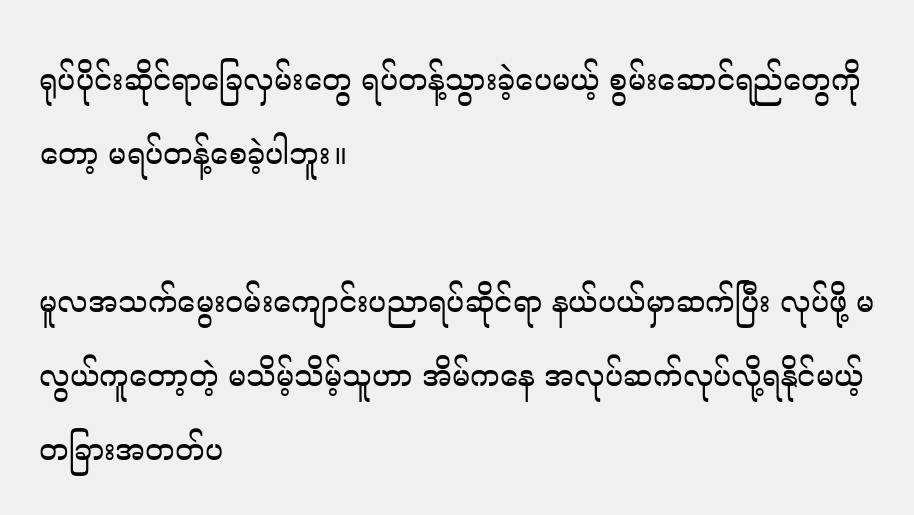ရုပ်ပိုင်းဆိုင်ရာခြေလှမ်းတွေ ရပ်တန့်သွားခဲ့ပေမယ့် စွမ်းဆောင်ရည်တွေကိုတော့ မရပ်တန့်စေခဲ့ပါဘူး။

မူလအသက်မွေးဝမ်းကျောင်းပညာရပ်ဆိုင်ရာ နယ်ပယ်မှာဆက်ပြီး လုပ်ဖို့ မလွယ်ကူတော့တဲ့ မသိမ့်သိမ့်သူဟာ အိမ်ကနေ အလုပ်ဆက်လုပ်လို့ရနိုင်မယ့် တခြားအတတ်ပ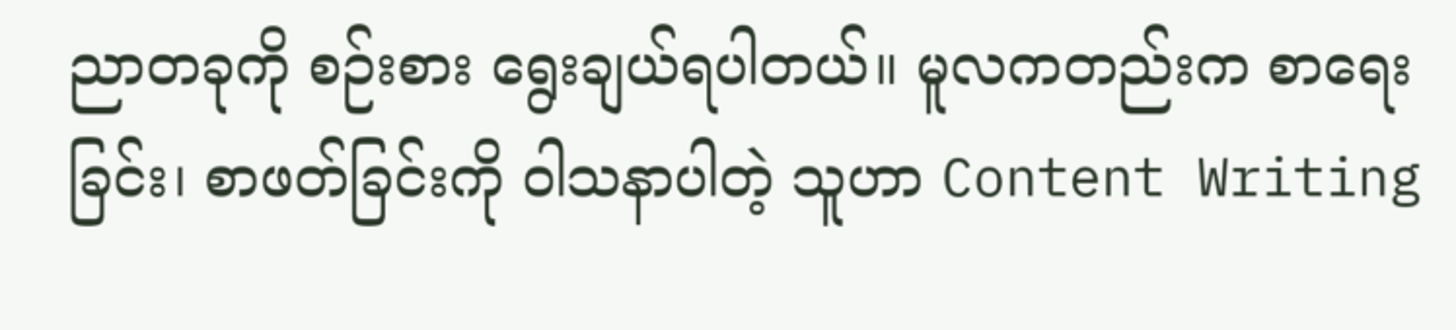ညာတခုကို စဉ်းစား ရွေးချယ်ရပါတယ်။ မူလကတည်းက စာရေးခြင်း၊ စာဖတ်ခြင်းကို ဝါသနာပါတဲ့ သူဟာ Content Writing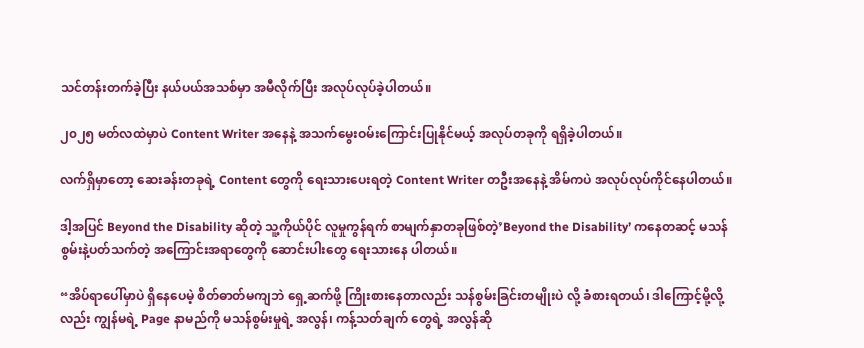သင်တန်းတက်ခဲ့ပြီး နယ်ပယ်အသစ်မှာ အမီလိုက်ပြီး အလုပ်လုပ်ခဲ့ပါတယ်။

၂၀၂၅ မတ်လထဲမှာပဲ Content Writer အနေနဲ့ အသက်မွေးဝမ်းကြောင်းပြုနိုင်မယ့် အလုပ်တခုကို ရရှိခဲ့ပါတယ်။

လက်ရှိမှာတော့ ဆေးခန်းတခုရဲ့ Content တွေကို ရေးသားပေးရတဲ့ Content Writer တဦးအနေနဲ့ အိမ်ကပဲ အလုပ်လုပ်ကိုင်နေပါတယ်။

ဒါ့အပြင် Beyond the Disability ဆိုတဲ့ သူ့ကိုယ်ပိုင် လူမှုကွန်ရက် စာမျက်နှာတခုဖြစ်တဲ့’Beyond the Disability’ ကနေတဆင့် မသန်စွမ်းနဲ့ပတ်သက်တဲ့ အကြောင်းအရာတွေကို ဆောင်းပါးတွေ ရေးသားနေ ပါတယ်။

“အိပ်ရာပေါ်မှာပဲ ရှိနေပေမဲ့ စိတ်ဓာတ်မကျဘဲ ရှေ့ဆက်ဖို့ ကြိုးစားနေတာလည်း သန်စွမ်းခြင်းတမျိုးပဲ လို့ ခံစားရတယ်၊ ဒါကြောင့်မို့လို့လည်း ကျွန်မရဲ့ Page နာမည်ကို မသန်စွမ်းမှုရဲ့ အလွန်၊ ကန့်သတ်ချက် တွေရဲ့ အလွန်ဆို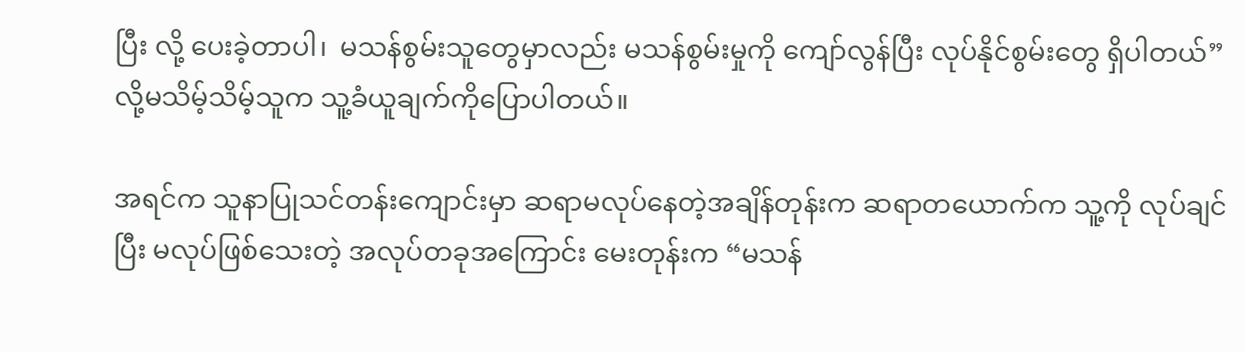ပြီး လို့ ပေးခဲ့တာပါ၊  မသန်စွမ်းသူတွေမှာလည်း မသန်စွမ်းမှုကို ကျော်လွန်ပြီး လုပ်နိုင်စွမ်းတွေ ရှိပါတယ်”လို့မသိမ့်သိမ့်သူက သူ့ခံယူချက်ကိုပြောပါတယ်။

အရင်က သူနာပြုသင်တန်းကျောင်းမှာ ဆရာမလုပ်နေတဲ့အချိန်တုန်းက ဆရာတယောက်က သူ့ကို လုပ်ချင်ပြီး မလုပ်ဖြစ်သေးတဲ့ အလုပ်တခုအကြောင်း မေးတုန်းက “မသန်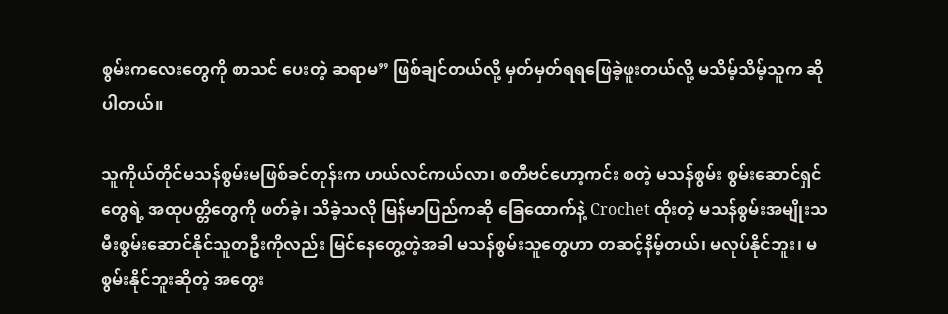စွမ်းကလေးတွေကို စာသင် ပေးတဲ့ ဆရာမ” ဖြစ်ချင်တယ်လို့ မှတ်မှတ်ရရဖြေခဲ့ဖူးတယ်လို့ မသိမ့်သိမ့်သူက ဆိုပါတယ်။

သူကိုယ်တိုင်မသန်စွမ်းမဖြစ်ခင်တုန်းက ဟယ်လင်ကယ်လာ၊ စတီဗင်ဟော့ကင်း စတဲ့ မသန်စွမ်း စွမ်းဆောင်ရှင်တွေရဲ့ အထုပတ္တိတွေကို ဖတ်ခဲ့၊ သိခဲ့သလို မြန်မာပြည်ကဆို ခြေထောက်နဲ့ Crochet ထိုးတဲ့ မသန်စွမ်းအမျိုးသမီးစွမ်းဆောင်နိုင်သူတဦးကိုလည်း မြင်နေတွေ့တဲ့အခါ မသန်စွမ်းသူတွေဟာ တဆင့်နိမ့်တယ်၊ မလုပ်နိုင်ဘူး၊ မစွမ်းနိုင်ဘူးဆိုတဲ့ အတွေး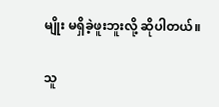မျိုး မရှိခဲ့ဖူးဘူးလို့ ဆိုပါတယ်။

သူ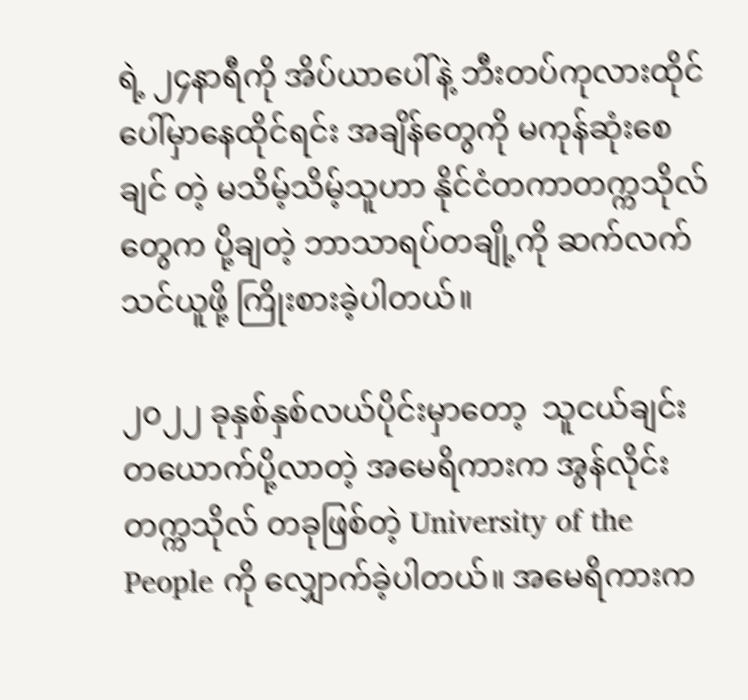ရဲ့ ၂၄နာရီကို အိပ်ယာပေါ်နဲ့ ဘီးတပ်ကုလားထိုင်ပေါ်မှာနေထိုင်ရင်း အချိန်တွေကို မကုန်ဆုံးစေချင် တဲ့ မသိမ့်သိမ့်သူဟာ နိုင်ငံတကာတက္ကသိုလ်တွေက ပို့ချတဲ့ ဘာသာရပ်တချို့ကို ဆက်လက်သင်ယူဖို့ ကြိုးစားခဲ့ပါတယ်။

၂၀၂၂ ခုနှစ်နှစ်လယ်ပိုင်းမှာတော့  သူငယ်ချင်းတယောက်ပို့လာတဲ့ အမေရိကားက အွန်လိုင်း တက္ကသိုလ် တခုဖြစ်တဲ့ University of the People ကို လျှောက်ခဲ့ပါတယ်။ အမေရိကားက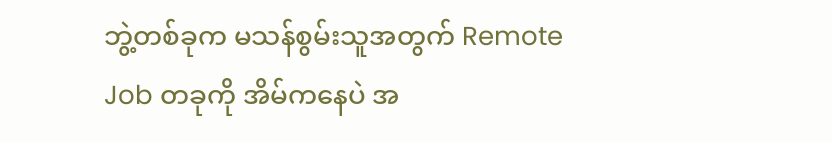ဘွဲ့တစ်ခုက မသန်စွမ်းသူအတွက် Remote Job တခုကို အိမ်ကနေပဲ အ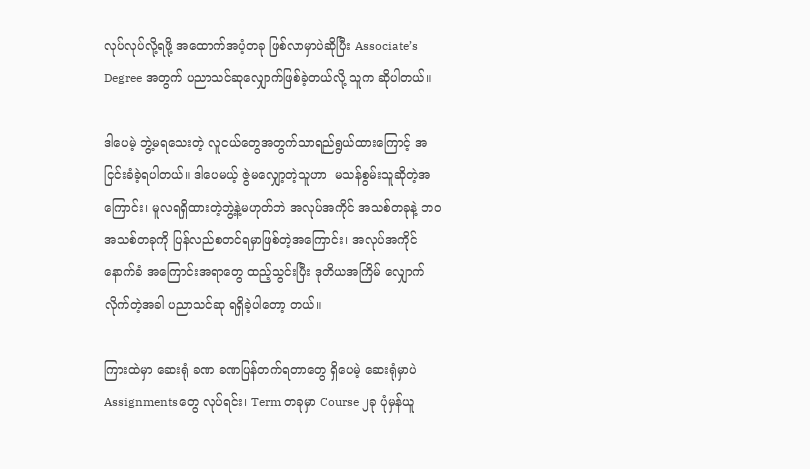လုပ်လုပ်လို့ရဖို့ အထောက်အပံ့တခု ဖြစ်လာမှာပဲဆိုပြီး Associate’s Degree အတွက် ပညာသင်ဆုလျှောက်ဖြစ်ခဲ့တယ်လို့ သူက ဆိုပါတယ်။

ဒါပေမဲ့ ဘွဲ့မရသေးတဲ့ လူငယ်တွေအတွက်သာရည်ရွယ်ထားကြောင့် အငြင်းခံခဲ့ရပါတယ်။ ဒါပေမယ့် ဇွဲမလျှော့တဲ့သူဟာ  မသန်စွမ်းသူဆိုတဲ့အကြောင်း၊ မူလရရှိထားတဲ့ဘွဲ့နဲ့မဟုတ်ဘဲ အလုပ်အကိုင် အသစ်တခုနဲ့ ဘဝအသစ်တခုကို ပြန်လည်စတင်ရမှာဖြစ်တဲ့အကြောင်း၊ အလုပ်အကိုင်နောက်ခံ အကြောင်းအရာတွေ ထည့်သွင်းပြီး ဒုတိယအကြိမ် လျှောက်လိုက်တဲ့အခါ ပညာသင်ဆု ရရှိခဲ့ပါတော့ တယ်။

ကြားထဲမှာ ဆေးရုံ ခဏ ခဏပြန်တက်ရတာတွေ ရှိပေမဲ့ ဆေးရုံမှာပဲ Assignmentsတွေ လုပ်ရင်း၊ Term တခုမှာ Course ၂ခု ပုံမှန်ယူ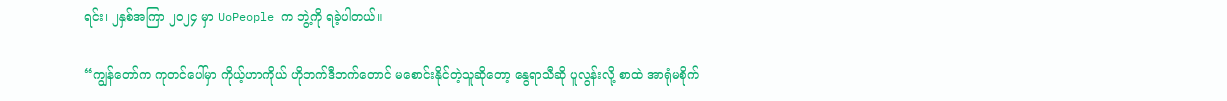ရင်း၊ ၂နှစ်အကြာ ၂၀၂၄ မှာ UoPeople က ဘွဲ့ကို ရခဲ့ပါတယ်။

“ကျွန်တော်က ကုတင်ပေါ်မှာ ကိုယ့်ဟာကိုယ် ဟိုဘက်ဒီဘက်တောင် မစောင်းနိုင်တဲ့သူဆိုတော့ နွေရာသီဆို ပူလွန်းလို့ စာထဲ အာရုံမစိုက်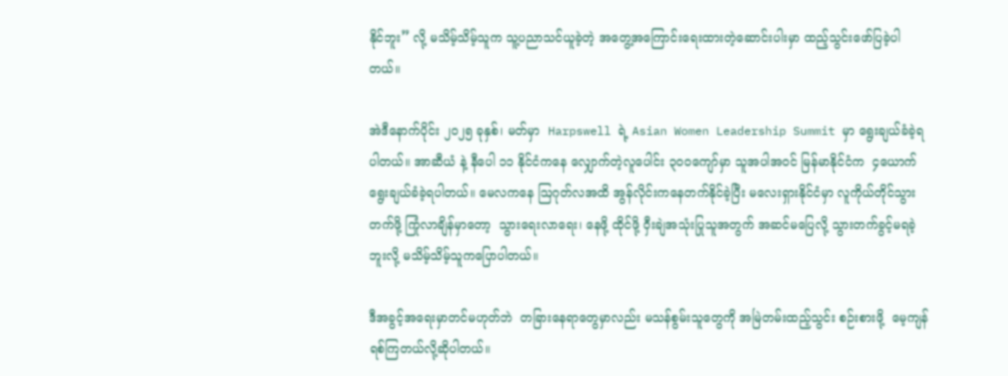နိုင်ဘူး” လို့ မသိမ့်သိမ့်သူက သူ့ပညာသင်ယူခဲ့တဲ့ အတွေ့အကြောင်းရေးထားတဲ့ဆောင်းပါးမှာ ထည့်သွင်းဖော်ပြခဲ့ပါတယ်။

အဲဒီနောက်ပိုင်း ၂၀၂၅ ခုနှစ်၊ မတ်မှာ  Harpswell ရဲ့ Asian Women Leadership Summit မှာ ရွေးချယ်ခံခဲ့ရပါတယ်။ အာဆီယံ နဲ့ နီပေါ ၁၁ နိုင်ငံကနေ လျှောက်တဲ့လူပေါင်း ၃၀၀ကျော်မှာ သူအပါအဝင် မြန်မာနိုင်ငံက  ၄ယောက် ရွေးချယ်ခံခဲ့ရပါတယ်။ မေလကနေ ဩဂုတ်လအထိ အွန်လိုင်းကနေတက်နိုင်ခဲ့ပြီး မလေးရှားနိုင်ငံမှာ လူကိုယ်တိုင်သွားတက်ဖို့ ကြုံလာချိန်မှာတော့  သွားရေးလာရေး၊ နေဖို့ ထိုင်ဖို့ ဝှီးချဲအသုံးပြုသူအတွက် အဆင်မပြေလို့ သွားတက်ခွင့်မရခဲ့ဘူးလို့ မသိမ့်သိမ့်သူကပြောပါတယ်။

ဒီအခွင့်အရေးမှာတင်မဟုတ်ဘဲ  တခြားနေရာတွေမှာလည်း မသန်စွမ်းသူတွေကို အမြဲတမ်းထည့်သွင်း စဉ်းစားဖို့  မေ့ကျန်ရစ်ကြတယ်လို့ဆိုပါတယ်။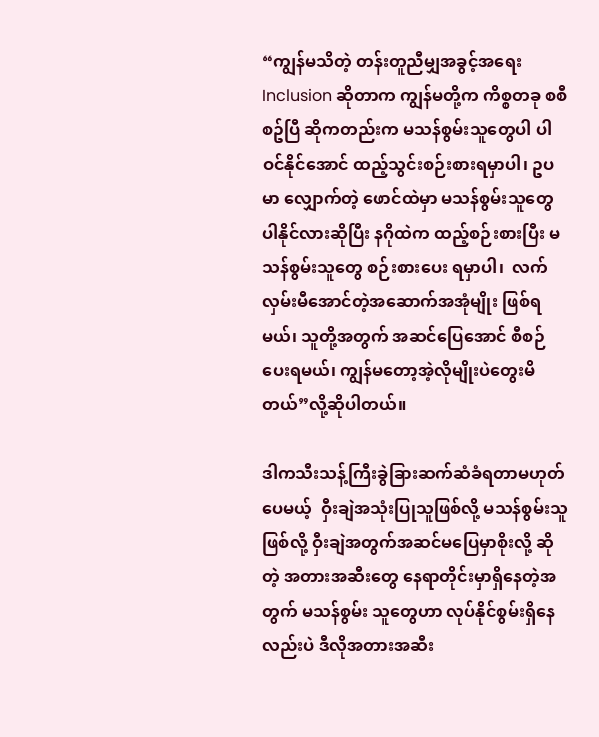“ကျွန်မသိတဲ့ တန်းတူညီမျှအခွင့်အရေး Inclusion ဆိုတာက ကျွန်မတို့က ကိစ္စတခု စစီစဥ်ပြီ ဆိုကတည်းက မသန်စွမ်းသူတွေပါ ပါဝင်နိုင်အောင် ထည့်သွင်းစဉ်းစားရမှာပါ၊ ဥပမာ လျှောက်တဲ့ ဖောင်ထဲမှာ မသန်စွမ်းသူတွေပါနိုင်လားဆိုပြီး နဂိုထဲက ထည့်စဉ်းစားပြီး မသန်စွမ်းသူတွေ စဉ်းစားပေး ရမှာပါ၊  လက်လှမ်းမီအောင်တဲ့အဆောက်အအုံမျိုး ဖြစ်ရမယ်၊ သူတို့အတွက် အဆင်ပြေအောင် စီစဉ် ပေးရမယ်၊ ကျွန်မတော့အဲ့လိုမျိုးပဲတွေးမိတယ်”လို့ဆိုပါတယ်။

ဒါကသီးသန့်ကြီးခွဲခြားဆက်ဆံခံရတာမဟုတ်ပေမယ့်  ဝှီးချဲအသုံးပြုသူဖြစ်လို့ မသန်စွမ်းသူဖြစ်လို့ ဝှီးချဲအတွက်အဆင်မပြေမှာစိုးလို့ ဆိုတဲ့ အတားအဆီးတွေ နေရာတိုင်းမှာရှိနေတဲ့အတွက် မသန်စွမ်း သူတွေဟာ လုပ်နိုင်စွမ်းရှိနေလည်းပဲ ဒီလိုအတားအဆီး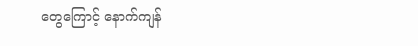တွေကြောင့် နောက်ကျန်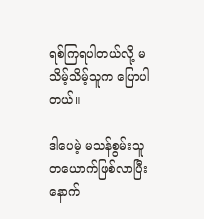ရစ်ကြရပါတယ်လို့ မသိမ့်သိမ့်သူက ပြောပါတယ်။

ဒါပေမဲ့ မသန်စွမ်းသူတယောက်ဖြစ်လာပြီး နောက်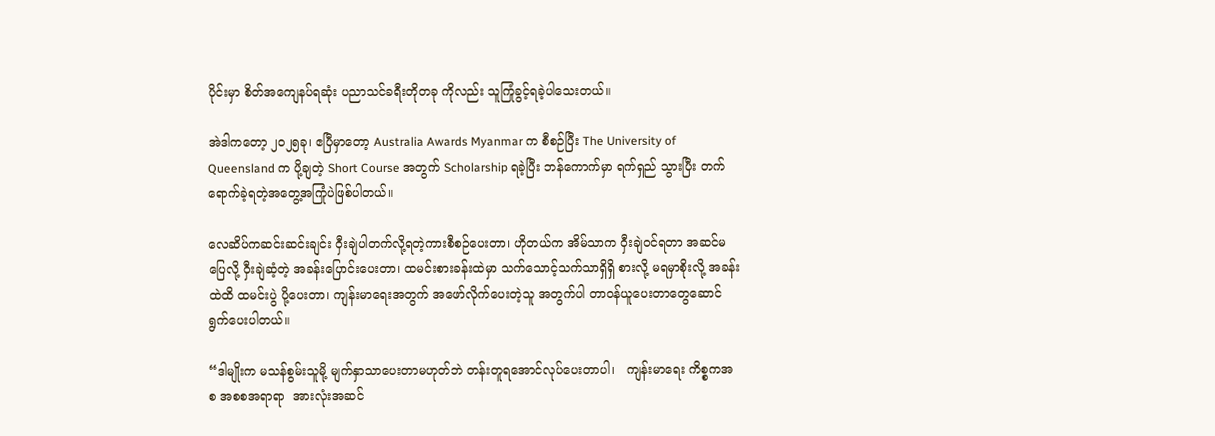ပိုင်းမှာ စိတ်အကျေနပ်ရဆုံး ပညာသင်ခရီးတိုတခု ကိုလည်း သူကြုံခွင့်ရခဲ့ပါသေးတယ်။

အဲဒါကတော့ ၂၀၂၅ခု၊ ဧပြီမှာတော့ Australia Awards Myanmar က စီစဉ်ပြီး The University of Queensland က ပို့ချတဲ့ Short Course အတွက် Scholarship ရခဲ့ပြီး ဘန်ကောက်မှာ ရက်ရှည် သွားပြီး တက်ရောက်ခဲ့ရတဲ့အတွေ့အကြုံပဲဖြစ်ပါတယ်။

လေဆိပ်ကဆင်းဆင်းချင်း ဝှီးချဲပါတက်လို့ရတဲ့ကားစီစဉ်ပေးတာ၊ ဟိုတယ်က အိမ်သာက ဝှီးချဲဝင်ရတာ အဆင်မပြေလို့ ဝှီးချဲဆံ့တဲ့ အခန်းပြောင်းပေးတာ၊ ထမင်းစားခန်းထဲမှာ သက်သောင့်သက်သာရှိရှိ စားလို့ မရမှာစိုးလို့ အခန်းထဲထိ ထမင်းပွဲ ပို့ပေးတာ၊ ကျန်းမာရေးအတွက် အဖော်လိုက်ပေးတဲ့သူ အတွက်ပါ တာဝန်ယူပေးတာတွေဆောင်ရွက်ပေးပါတယ်။

“ဒါမျိုးက မသန်စွမ်းသူမို့ မျက်နှာသာပေးတာမဟုတ်ဘဲ တန်းတူရအောင်လုပ်ပေးတာပါ၊   ကျန်းမာရေး ကိစ္စကအစ အစစအရာရာ  အားလုံးအဆင်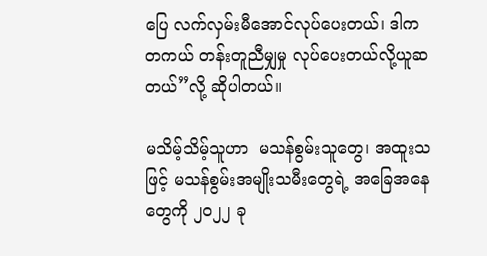ပြေ လက်လှမ်းမီအောင်လုပ်ပေးတယ်၊ ဒါက တကယ် တန်းတူညီမျှမှု လုပ်ပေးတယ်လို့ယူဆတယ်”လို့ ဆိုပါတယ်။

မသိမ့်သိမ့်သူဟာ  မသန်စွမ်းသူတွေ၊ အထူးသဖြင့် မသန်စွမ်းအမျိုးသမီးတွေရဲ့ အခြေအနေတွေကို ၂၀၂၂ ခု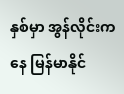နှစ်မှာ အွန်လိုင်းကနေ မြန်မာနိုင်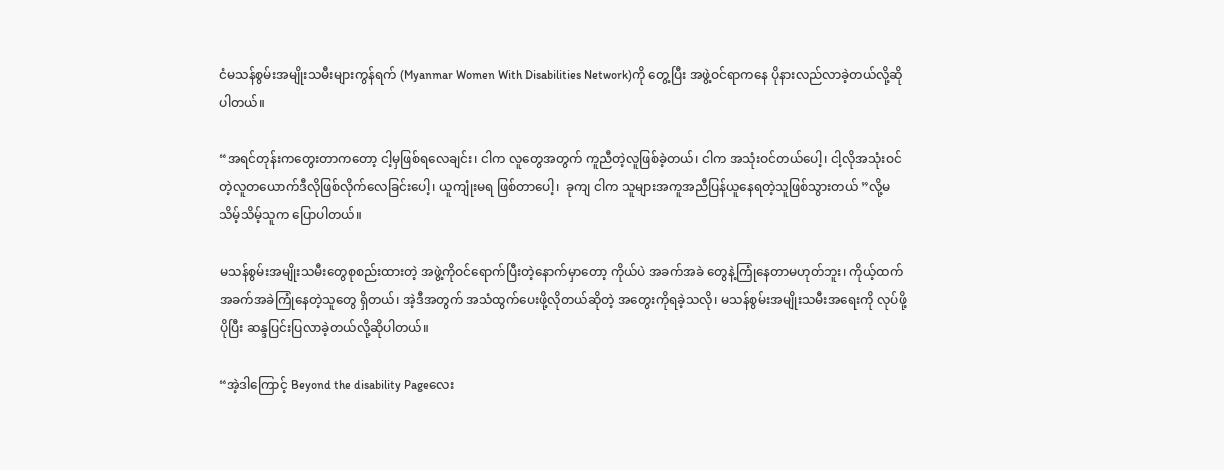ငံမသန်စွမ်းအမျိုးသမီးများကွန်ရက် (Myanmar Women With Disabilities Network)ကို တွေ့ပြီး အဖွဲ့ဝင်ရာကနေ ပိုနားလည်လာခဲ့တယ်လို့ဆိုပါတယ်။

“အရင်တုန်းကတွေးတာကတော့ ငါ့မှဖြစ်ရလေချင်း၊ ငါက လူတွေအတွက် ကူညီတဲ့လူဖြစ်ခဲ့တယ်၊ ငါက အသုံးဝင်တယ်ပေါ့၊ ငါ့လိုအသုံးဝင်တဲ့လူတယောက်ဒီလိုဖြစ်လိုက်လေခြင်းပေါ့၊ ယူကျုံးမရ ဖြစ်တာပေါ့၊  ခုကျ ငါက သူများအကူအညီပြန်ယူနေရတဲ့သူဖြစ်သွားတယ် ”လို့မသိမ့်သိမ့်သူက ပြောပါတယ်။

မသန်စွမ်းအမျိုးသမီးတွေစုစည်းထားတဲ့ အဖွဲ့ကိုဝင်ရောက်ပြီးတဲ့နောက်မှာတော့ ကိုယ်ပဲ အခက်အခဲ တွေနဲ့ကြုံနေတာမဟုတ်ဘူး၊ ကိုယ့်ထက် အခက်အခဲကြုံနေတဲ့သူတွေ ရှိတယ်၊ အဲ့ဒီအတွက် အသံထွက်ပေးဖို့လိုတယ်ဆိုတဲ့ အတွေးကိုရခဲ့သလို၊ မသန်စွမ်းအမျိုးသမီးအရေးကို လုပ်ဖို့ ပိုပြီး ဆန္ဒပြင်းပြလာခဲ့တယ်လို့ဆိုပါတယ်။

“အဲ့ဒါကြောင့် Beyond the disability Pageလေး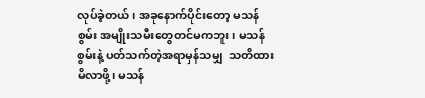လုပ်ခဲ့တယ်၊ အခုနောက်ပိုင်းတော့ မသန်စွမ်း အမျိုးသမီးတွေတင်မကဘူး၊ မသန်စွမ်းနဲ့ ပတ်သက်တဲ့အရာမှန်သမျှ  သတိထားမိလာဖို့၊ မသန်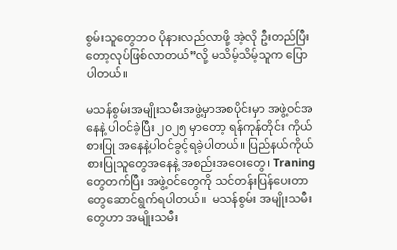စွမ်းသူတွေဘဝ ပိုနားလည်လာဖို့ အဲ့လို ဦးတည်ပြီးတော့လုပ်ဖြစ်လာတယ်”လို့ မသိမ့်သိမ့်သူက ပြောပါတယ်။

မသန်စွမ်းအမျိုးသမီးအဖွဲ့မှာအစပိုင်းမှာ အဖွဲ့ဝင်အနေနဲ့ ပါဝင်ခဲ့ပြီး ၂၀၂၅ မှာတော့ ရန်ကုန်တိုင်း ကိုယ်စားပြု အနေနဲ့ပါဝင်ခွင့်ရခဲ့ပါတယ်။ ပြည်နယ်ကိုယ်စားပြုသူတွေအနေနဲ့ အစည်းအဝေးတွေ၊ Traning တွေတက်ပြီး အဖွဲ့ဝင်တွေကို သင်တန်းပြန်ပေးတာတွေဆောင်ရွက်ရပါတယ်။  မသန်စွမ်း အမျိုးသမီးတွေဟာ အမျိုးသမီး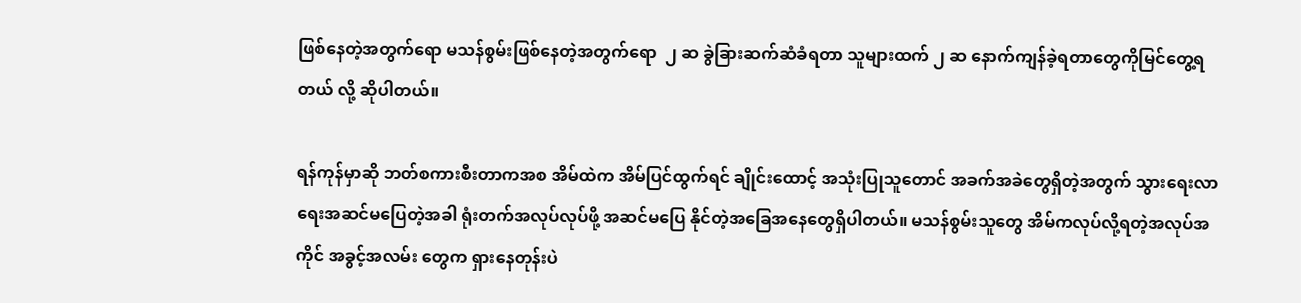ဖြစ်နေတဲ့အတွက်‌ရော မသန်စွမ်းဖြစ်နေတဲ့အတွက်ရော  ၂ ဆ ခွဲခြားဆက်ဆံခံရတာ သူများထက် ၂ ဆ နောက်ကျန်ခဲ့ရတာတွေကိုမြင်တွေ့ရတယ် လို့ ဆိုပါတယ်။

ရန်ကုန်မှာဆို ဘတ်စကားစီးတာကအစ အိမ်ထဲက အိမ်ပြင်ထွက်ရင် ချိုင်းထောင့် အသုံးပြုသူတောင် အခက်အခဲတွေရှိတဲ့အတွက် သွားရေးလာရေးအဆင်မပြေတဲ့အခါ ရုံးတက်အလုပ်လုပ်ဖို့ အဆင်မပြေ နိုင်တဲ့အခြေအနေတွေရှိပါတယ်။ မသန်စွမ်းသူတွေ အိမ်ကလုပ်လို့ရတဲ့အလုပ်အကိုင် အခွင့်အလမ်း တွေက ရှားနေတုန်းပဲ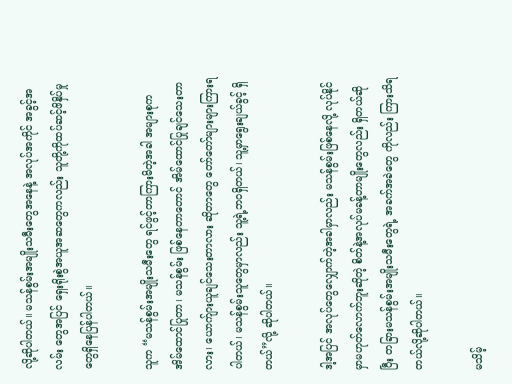လို့ဆိုပါတယ်။ မသန်စွမ်းအမျိုးသမီးတွေအနေနဲ့ အလုပ်အကိုင် အခွင့်အလမ်း တွေအပြင် ရှေးရိုးစွဲအယူအဆတွေကလည်း သူတို့ကိုထပ်ဆင့်ဖိနှိပ်မှုတွေရှိနေပြန်ပါတယ်။

သူက “မသန်စွမ်းအမျိုးသမီးတွေ ရင်ဖွင့်တာကြားမိတဲ့အခါ အများစုက အိမ်ထောင်ပြုတာ၊ မသန်စွမ်း ဖြစ်နေတာတောင် အိမ်ထောင်ပြုချင်သေးတာလား၊ ယောက်ျားယူချင်သေးတာလား ဆိုတာတွေ တော်တော်များများကြားရပါတယ်၊ မသန်စွမ်းသူတွေမှာလည်း သူ့ရဲ့ဘဝရှိတယ်၊ သူ့မှာရွေးချယ်ခွင့် ရှိတယ်”လို့ ဆိုပါတယ်။

ဒါ့အပြင် အလုပ်တွေလျှောက်တဲ့အခါမှာလည်း မသန်စွမ်းဖြစ်နေလို့ လုပ်နိုင်မှာမဟုတ်လောက်ဘူးဆိုတဲ့ စိတ်နဲ့အလုပ်မခန့်တာမျိုးတွေလည်း ရှိတယ်ဆိုပြီး တခြားမသန်စွမ်းအမျိုးသမီးတွေရဲ့ အခက်အခဲ‌တွေ ကိုလည်း ကြားသိရတယ်လို့ဆိုပါတယ်။

မသိမ့်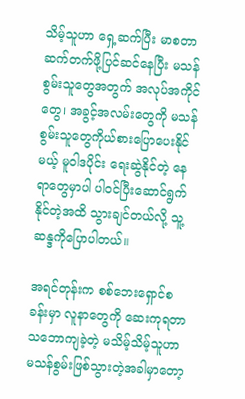သိမ့်သူဟာ ရှေ့ဆက်ပြီး မာစတာဆက်တက်ဖို့ပြင်ဆင်နေပြီး မသန်စွမ်းသူတွေအတွက် အလုပ်အကိုင်တွေ၊ အခွင့်အလမ်းတွေကို မသန်စွမ်းသူတွေကိုယ်စားပြောပေးနိုင်မယ့် မူဝါဒပိုင်း ရေးဆွဲနိုင်တဲ့ နေရာတွေမှာပါ ပါဝင်ပြီးဆောင်ရွက်နိုင်တဲ့အထိ သွားချင်တယ်လို့ သူ့ဆန္ဒကိုပြောပါတယ်။

အရင်တုန်းက စစ်ဘေးရှောင်စခန်းမှာ လူနာတွေကို ဆေးကုရတာသဘောကျခဲ့တဲ့ မသိမ့်သိမ့်သူဟာ မသန်စွမ်းဖြစ်သွားတဲ့အခါမှာတော့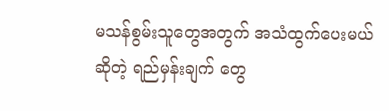မသန်စွမ်းသူတွေအတွက် အသံထွက်ပေးမယ်ဆိုတဲ့ ရည်မှန်းချက် တွေ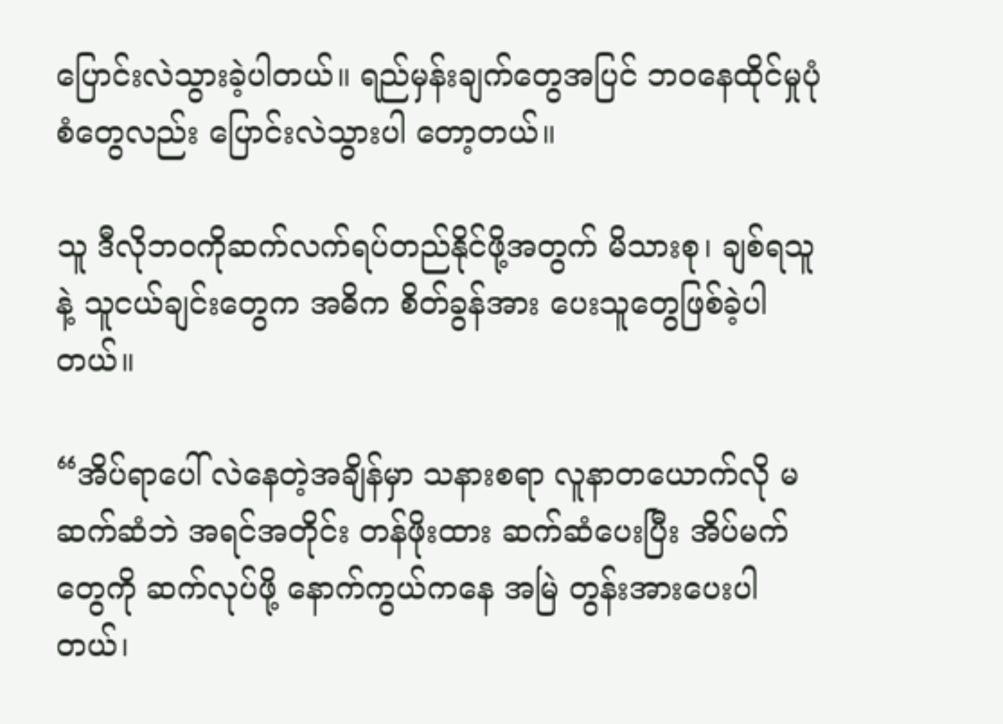ပြောင်းလဲသွားခဲ့ပါတယ်။ ရည်မှန်းချက်တွေအပြင် ဘဝနေထိုင်မှုပုံစံတွေလည်း ပြောင်းလဲသွားပါ တော့တယ်။

သူ ဒီလိုဘဝကိုဆက်လက်ရပ်တည်နိုင်ဖို့အတွက် မိသားစု၊ ချစ်ရသူနဲ့ သူငယ်ချင်းတွေက အဓိက စိတ်ခွန်အား ပေးသူတွေဖြစ်ခဲ့ပါတယ်။

“အိပ်ရာပေါ် လဲနေတဲ့အချိန်မှာ သနားစရာ လူနာတယောက်လို မဆက်ဆံဘဲ အရင်အတိုင်း တန်ဖိုးထား ဆက်ဆံပေးပြီး အိပ်မက်တွေကို ဆက်လုပ်ဖို့ နောက်ကွယ်ကနေ အမြဲ တွန်းအားပေးပါတယ်၊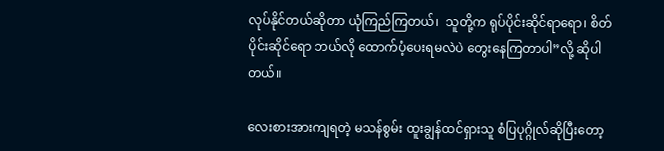လုပ်နိုင်တယ်ဆိုတာ ယုံကြည်ကြတယ်၊  သူတို့က ရုပ်ပိုင်းဆိုင်ရာရော၊ စိတ်ပိုင်းဆိုင်ရော ဘယ်လို ထောက်ပံ့ပေးရမလဲပဲ တွေးနေကြတာပါ”လို့ ဆိုပါတယ်။

လေးစားအားကျရတဲ့ မသန်စွမ်း ထူးချွန်ထင်ရှားသူ စံပြပုဂ္ဂိုလ်ဆိုပြီးတော့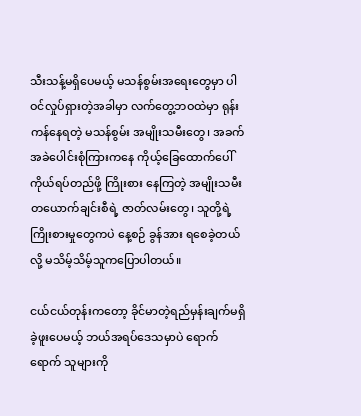သီးသန့်မရှိပေမယ့် မသန်စွမ်းအရေးတွေမှာ ပါဝင်လှုပ်ရှားတဲ့အခါမှာ လက်တွေ့ဘဝထဲမှာ ရုန်းကန်နေရတဲ့ မသန်စွမ်း အမျိုးသမီးတွေ၊ အခက်အခဲပေါင်းစုံကြားကနေ ကိုယ့်ခြေထောက်ပေါ်ကိုယ်ရပ်တည်ဖို့ ကြိုးစား နေကြတဲ့ အမျိုးသမီးတယောက်ချင်းစီရဲ့ ဇာတ်လမ်းတွေ၊ သူတို့ရဲ့ ကြိုးစားမှုတွေကပဲ နေ့စဉ် ခွန်အား ရစေခဲ့တယ်လို့ မသိမ့်သိမ့်သူကပြောပါတယ်။

ငယ်ငယ်တုန်းကတော့ ခိုင်မာတဲ့ရည်မှန်းချက်မရှိခဲ့ဖူးပေမယ့် ဘယ်အရပ်ဒေသမှာပဲ ရောက်ရောက် သူများကို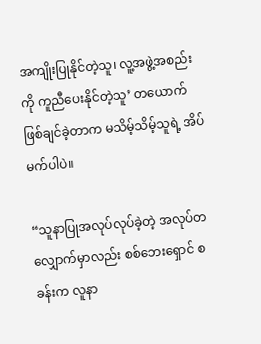အကျိုးပြုနိုင်တဲ့သူ၊ လူ့အဖွဲ့အစည်းကို ကူညီပေးနိုင်တဲ့သူ’ တယောက် ဖြစ်ချင်ခဲ့တာက မသိမ့်သိမ့်သူရဲ့ အိပ်မက်ပါပဲ။

“သူနာပြုအလုပ်လုပ်ခဲ့တဲ့ အလုပ်တလျှောက်မှာလည်း စစ်ဘေးရှောင် စခန်းက လူနာ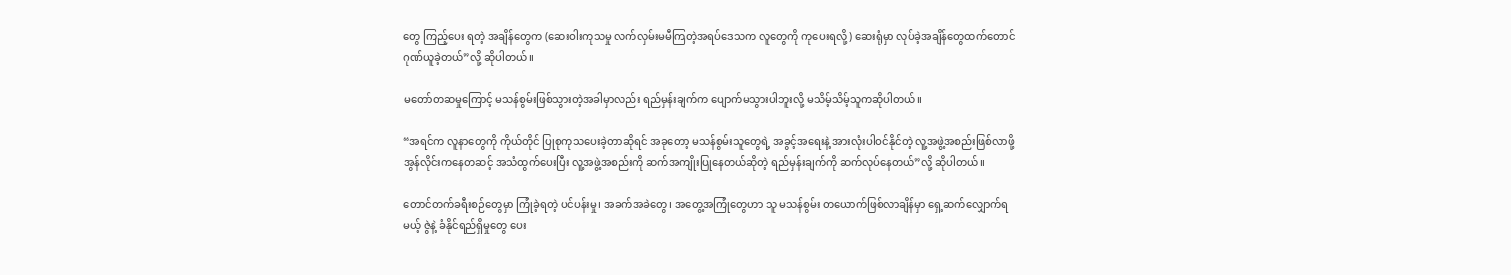တွေ ကြည့်ပေး ရတဲ့ အချိန်တွေက (ဆေးဝါးကုသမှု လက်လှမ်းမမီကြတဲ့အရပ်ဒေသက လူတွေကို ကုပေးရလို့) ဆေးရုံမှာ လုပ်ခဲ့အချိန်တွေထက်တောင် ဂုဏ်ယူခဲ့တယ်”လို့ ဆိုပါတယ်။

မတော်တဆမှုကြောင့် မသန်စွမ်းဖြစ်သွားတဲ့အခါမှာလည်း ရည်မှန်းချက်က ပျောက်မသွားပါဘူးလို့ မသိမ့်သိမ့်သူကဆိုပါတယ်။

“အရင်က လူနာတွေကို ကိုယ်တိုင် ပြုစုကုသပေးခဲ့တာဆိုရင် အခုတော့ မသန်စွမ်းသူတွေရဲ့ အခွင့်အရေးနဲ့ အားလုံးပါဝင်နိုင်တဲ့ လူ့အဖွဲ့အစည်းဖြစ်လာဖို့ အွန်လိုင်းကနေတဆင့် အသံထွက်ပေးပြီး လူ့အဖွဲ့အစည်းကို ဆက်အကျိုးပြု‌နေတယ်ဆိုတဲ့ ရည်မှန်းချက်ကို ဆက်လုပ်နေတယ်”လို့ ဆိုပါတယ်။

တောင်တက်ခရီးစဉ်တွေမှာ ကြုံခဲ့ရတဲ့ ပင်ပန်းမှု၊ အခက်အခဲတွေ၊ အတွေ့အကြုံတွေဟာ သူ မသန်စွမ်း တယောက်ဖြစ်လာချိန်မှာ ရှေ့ဆက်လျှောက်ရမယ့် ဇွဲနဲ့ ခံနိုင်ရည်ရှိမှုတွေ ပေး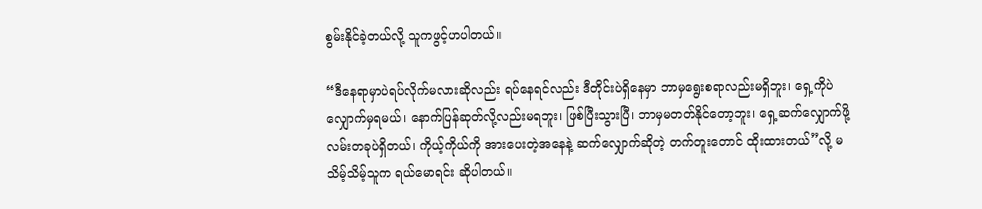စွမ်းနိုင်ခဲ့တယ်လို့ သူကဖွင့်ဟပါတယ်။

“ဒီနေရာမှာပဲရပ်လိုက်မလားဆိုလည်း ရပ်နေရင်လည်း ဒီတိုင်းပဲရှိနေမှာ ဘာမှရွေးစရာလည်းမရှိဘူး၊ ရှေ့ကိုပဲ လျှောက်မှရမယ်၊ နောက်ပြန်ဆုတ်လို့လည်းမရဘူး၊ ဖြစ်ပြီးသွားပြီ၊ ဘာမှမတတ်နိုင်တော့ဘူး၊ ရှေ့ဆက်လျှောက်ဖို့လမ်းတခုပဲရှိတယ်၊ ကိုယ့်ကိုယ်ကို အားပေးတဲ့အနေနဲ့ ဆက်လျှောက်ဆိုတဲ့ တက်တူးတောင် ထိုးထားတယ်”လို့ မသိမ့်သိမ့်သူက ရယ်မောရင်း ဆိုပါတယ်။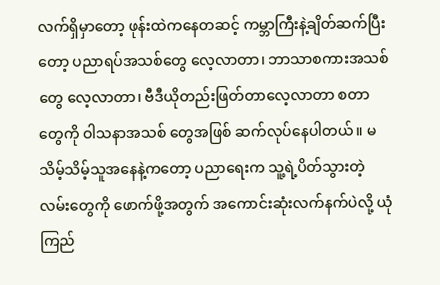လက်ရှိမှာတော့ ဖုန်းထဲကနေတဆင့် ကမ္ဘာကြီးနဲ့ချိတ်ဆက်ပြီးတော့ ပညာရပ်အသစ်တွေ လေ့လာတာ၊ ဘာသာစကားအသစ်တွေ လေ့လာတာ၊ ဗီဒီယိုတည်းဖြတ်တာလေ့လာတာ စတာတွေကို ဝါသနာအသစ် တွေအဖြစ် ဆက်လုပ်နေပါတယ်။ မသိမ့်သိမ့်သူအနေနဲ့ကတော့ ပညာရေးက သူ့ရဲ့ပိတ်သွားတဲ့ လမ်းတွေကို ဖောက်ဖို့အတွက် အကောင်းဆုံးလက်နက်ပဲလို့ ယုံကြည်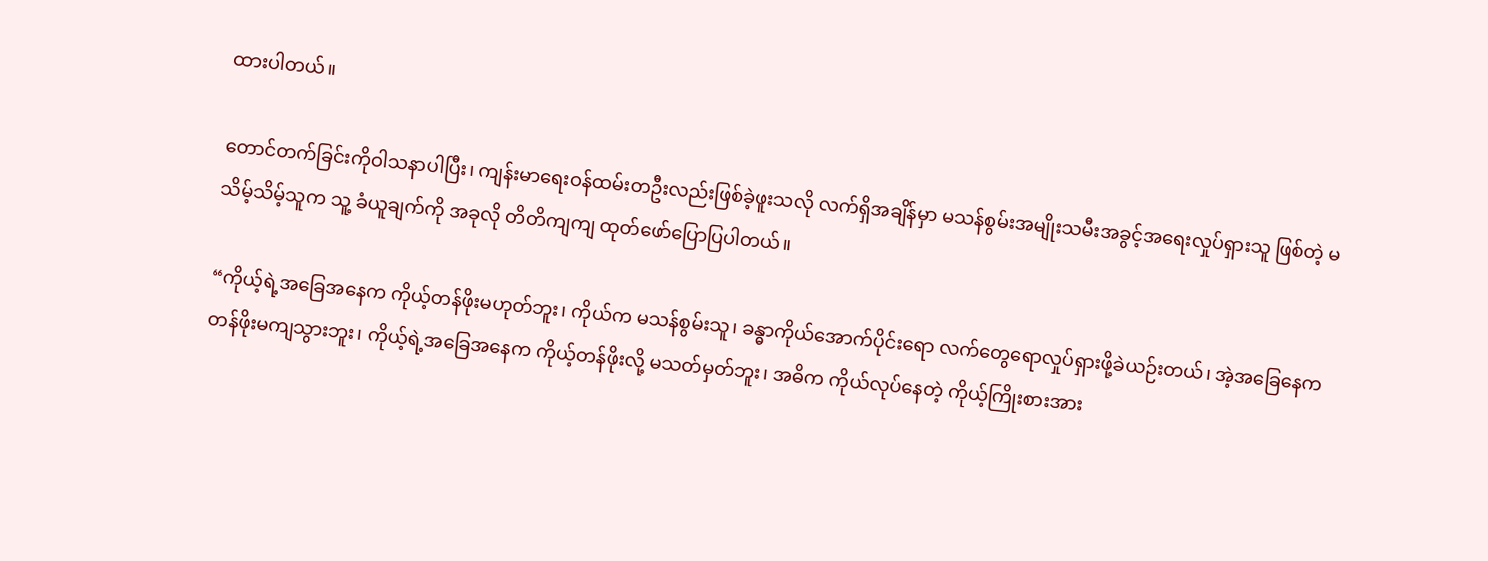ထားပါတယ်။

တောင်တက်ခြင်းကိုဝါသနာပါပြီး၊ ကျန်းမာရေးဝန်ထမ်းတဦးလည်းဖြစ်ခဲ့ဖူးသလို လက်ရှိအချိန်မှာ မသန်စွမ်းအမျိုးသမီးအခွင့်အရေးလှုပ်ရှားသူ ဖြစ်တဲ့ မသိမ့်သိမ့်သူက သူ့ ခံယူချက်ကို အခုလို တိတိကျကျ ထုတ်ဖော်ပြောပြပါတယ်။

“ကိုယ့်ရဲ့အခြေအနေက ကိုယ့်တန်ဖိုးမဟုတ်ဘူး၊ ကိုယ်က မသန်စွမ်းသူ၊ ခန္ဓာကိုယ်အောက်ပိုင်းရော လက်တွေရောလှုပ်ရှားဖို့ခဲယဉ်းတယ်၊ အဲ့အခြေနေက တန်ဖိုးမကျသွားဘူး၊ ကိုယ့်ရဲ့အခြေအနေက ကိုယ့်တန်ဖိုးလို့ မသတ်မှတ်ဘူး၊ အဓိက ကိုယ်လုပ်နေတဲ့ ကိုယ့်ကြိုးစားအား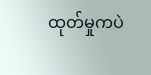ထုတ်မှုကပဲ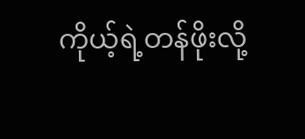ကိုယ့်ရဲ့တန်ဖိုးလို့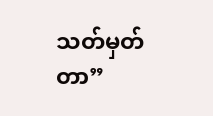သတ်မှတ်တာ”